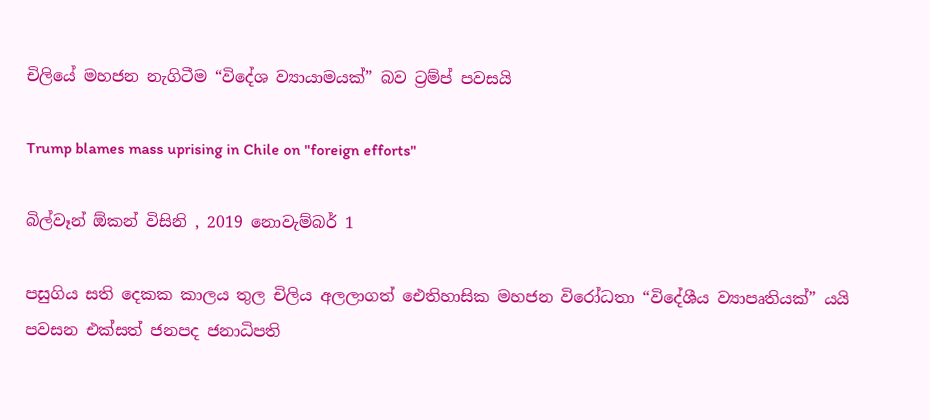චිලියේ මහජන නැගිටීම “විදේශ ව්‍යායාමයක්” බව ට්‍රම්ප් පවසයි

Trump blames mass uprising in Chile on "foreign efforts"

බිල්වෑන් ඕකන් විසිනි , 2019 නොවැම්බර් 1

පසුගිය සති දෙකක කාලය තුල චිලිය අලලාගත් ඓතිහාසික මහජන විරෝධතා “විදේශීය ව්‍යාපෘතියක්” යයි පවසන එක්සත් ජනපද ජනාධිපති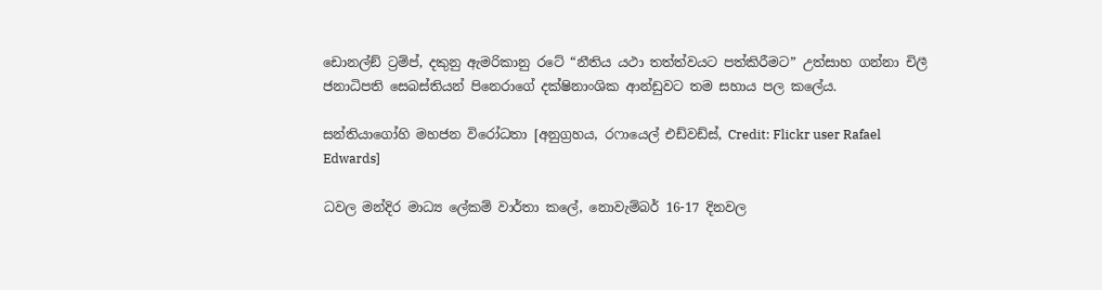ඩොනල්ඞ් ට්‍රම්ප්, දකුනු ඇමරිකානු රටේ “නීතිය යථා තත්ත්වයට පත්කිරීමට” උත්සාහ ගන්නා චිලී ජනාධිපති සෙබස්තියන් පිනෙරාගේ දක්ෂිනාංශික ආන්ඩුවට තම සහාය පල කලේය.

සන්තියාගෝහි මහජන විරෝධතා [අනුග්‍රහය, රෆායෙල් එඩ්වඩ්ස්, Credit: Flickr user Rafael Edwards]

ධවල මන්දිර මාධ්‍ය ලේකම් වාර්තා කලේ, නොවැම්බර් 16-17 දිනවල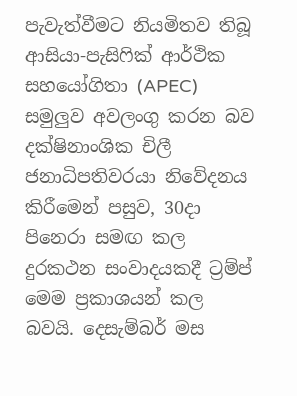පැවැත්වීමට නියමිතව තිබූ ආසියා-පැසිෆික් ආර්ථික සහයෝගිතා (APEC) සමුලුව අවලංගු කරන බව දක්ෂිනාංශික චිලී ජනාධිපතිවරයා නිවේදනය කිරීමෙන් පසුව, 30දා පිනෙරා සමඟ කල දුරකථන සංවාදයකදී ට්‍රම්ප් මෙම ප්‍රකාශයන් කල බවයි. දෙසැම්බර් මස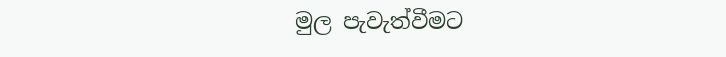මුල පැවැත්වීමට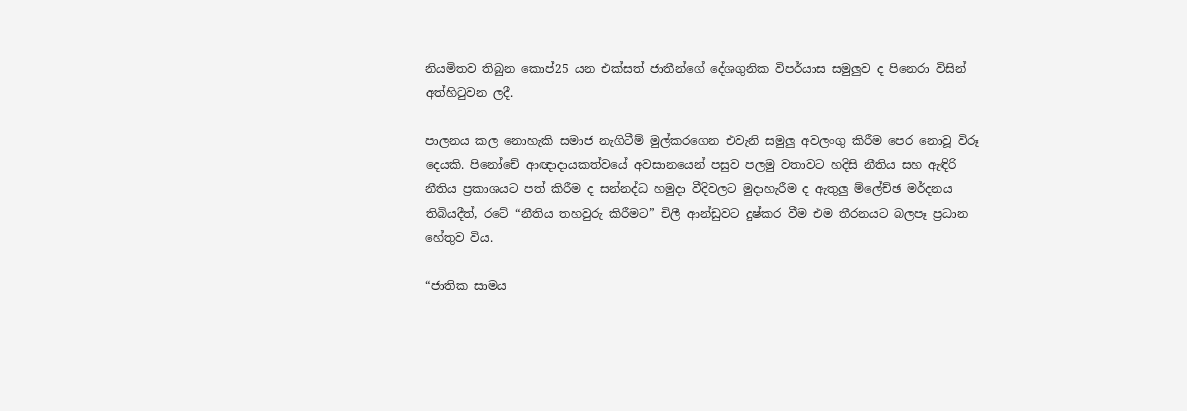නියමිතව තිබුන කොප්25 යන එක්සත් ජාතීන්ගේ දේශගුනික විපර්යාස සමුලුව ද පිනෙරා විසින් අත්හිටුවන ලදී.

පාලනය කල නොහැකි සමාජ නැගිටීම් මුල්කරගෙන එවැනි සමුලු අවලංගු කිරීම පෙර නොවූ විරූ දෙයකි. පිනෝචේ ආඥාදායකත්වයේ අවසානයෙන් පසුව පලමු වතාවට හදිසි නීතිය සහ ඇඳිරි නීතිය ප්‍රකාශයට පත් කිරීම ද සන්නද්ධ හමුදා වීදිවලට මුදාහැරීම ද ඇතුලු ම්ලේච්ඡ මර්දනය තිබියදීත්, රටේ “නීතිය තහවුරු කිරීමට” චිලී ආන්ඩුවට දුෂ්කර වීම එම තීරනයට බලපෑ ප්‍රධාන හේතුව විය.

“ජාතික සාමය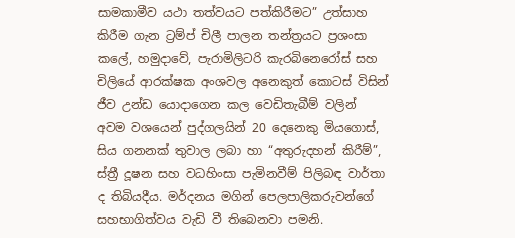සාමකාමීව යථා තත්වයට පත්කිරීමට” උත්සාහ කිරීම ගැන ට්‍රම්ප් චිලී පාලන තන්ත්‍රයට ප්‍රශංසා කලේ, හමුදාවේ, පැරාමිලිටරි කැරබිනෙරෝස් සහ චිලියේ ආරක්ෂක අංශවල අනෙකුත් කොටස් විසින් ජීව උන්ඩ යොදාගෙන කල වෙඩිතැබීම් වලින් අවම වශයෙන් පුද්ගලයින් 20 දෙනෙකු මියගොස්, සිය ගනනක් තුවාල ලබා හා “අතුරුදහන් කිරීම්”, ස්ත්‍රී දූෂන සහ වධහිංසා පැමිනවීම් පිලිබඳ වාර්තා ද තිබියදීය. මර්දනය මගින් පෙලපාලිකරුවන්ගේ සහභාගිත්වය වැඩි වී තිබෙනවා පමනි.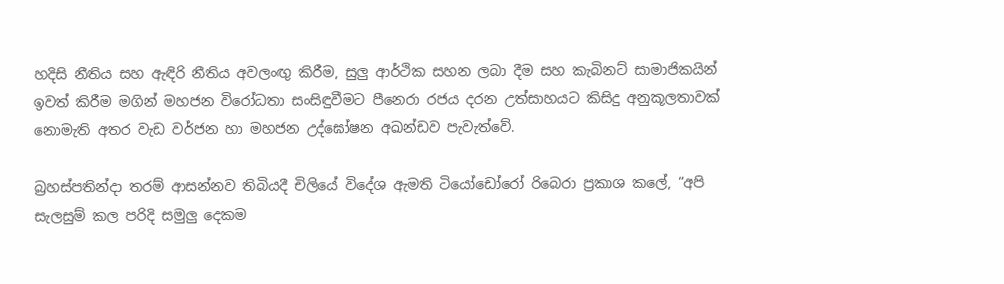හදිසි නීතිය සහ ඇඳිරි නීතිය අවලංඟු‍ කිරීම, සුලු ආර්ථික සහන ලබා දීම සහ කැබිනට් සාමාජිකයින් ඉවත් කිරීම මගින් මහජන විරෝධතා සංසිඳුවීමට පීනෙරා රජය දරන උත්සාහයට කිසිදු අනුකූලතාවක් නොමැති අතර වැඩ වර්ජන හා මහජන උද්ඝෝෂන අඛන්ඩව පැවැත්වේ.

බ්‍රහස්පතින්දා තරම් ආසන්නව තිබියදී චිලියේ විදේශ ඇමති ටියෝඩෝරෝ රිබෙරා ප්‍රකාශ කලේ, “අපි සැලසුම් කල පරිදි සමුලු දෙකම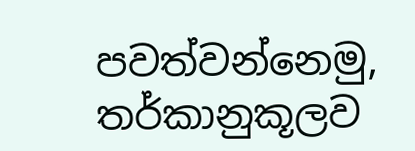පවත්වන්නෙමු, තර්කානුකූලව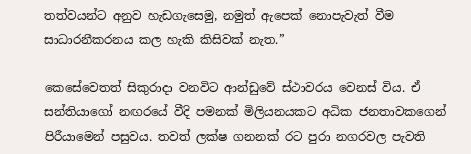තත්වයන්ට අනුව හැඩගැසෙමු, නමුත් ඇපෙක් නොපැවැත් වීම සාධාරනීකරනය කල හැකි කිසිවක් නැත.”

කෙසේවෙතත් සිකුරාදා වනවිට ආන්ඩුවේ ස්ථාවරය වෙනස් විය. ඒ සන්තියාගෝ නඟරයේ වීදි පමනක් මිලියනයකට අධික ජනතාවකගෙන් පිරීයාමෙන් පසුවය. තවත් ලක්ෂ ගනනක් රට පුරා නගරවල පැවති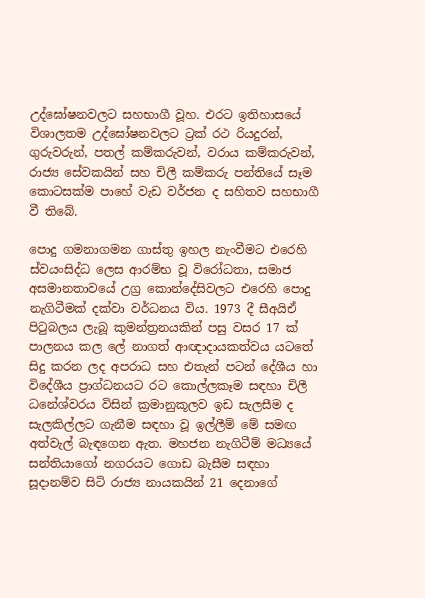උද්ඝෝෂනවලට සහභාගී වූහ. එරට ඉතිහාසයේ විශාලතම උද්ඝෝෂනවලට ට්‍රක් රථ රියදුරන්, ගුරුවරුන්, පතල් කම්කරුවන්, වරාය කම්කරුවන්, රාජ්‍ය සේවකයින් සහ චිලී කම්කරු පන්තියේ සෑම කොටසක්ම පාහේ වැඩ වර්ජන ද සහිතව සහභාගී වී තිබේ.

පොදු ගමනාගමන ගාස්තු ඉහල නැංවීමට එරෙහි ස්වයංසිද්ධ ලෙස ආරම්භ වූ විරෝධතා, සමාජ අසමානතාවයේ උග්‍ර කොන්දේසිවලට එරෙහි පොදු නැගිටීමක් දක්වා වර්ධනය විය. 1973 දී සීඅයිඒ පිටුබලය ලැබූ කුමන්ත්‍රනයකින් පසු වසර 17 ක් පාලනය කල ලේ නාගත් ආඥාදායකත්වය යටතේ සිදු කරන ලද අපරාධ සහ එතැන් පටන් දේශීය හා විදේශීය ප්‍රාග්ධනයට රට කොල්ලකෑම සඳහා චිලී ධනේශ්වරය විසින් ක්‍රමානුකූලව ඉඩ සැලසීම ද සැලකිල්ලට ගැනීම සඳහා වූ ඉල්ලීම් මේ සමඟ අත්වැල් බැඳගෙන ඇත. මහජන නැගිටීම් මධ්‍යයේ සන්තියාගෝ නගරයට ගොඩ බැසීම සඳහා සූදානම්ව සිටි රාජ්‍ය නායකයින් 21 දෙනාගේ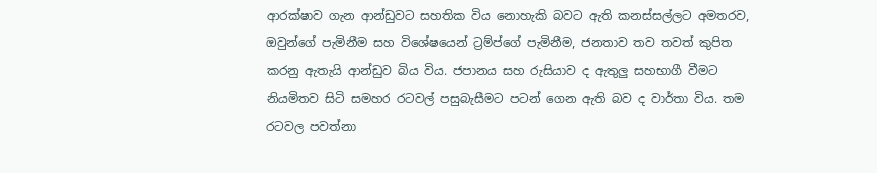ආරක්ෂාව ගැන ආන්ඩුවට සහතික විය නොහැකි බවට ඇති කනස්සල්ලට අමතරව, ඔවුන්ගේ පැමිනීම සහ විශේෂයෙන් ට්‍රම්ප්ගේ පැමිනීම, ජනතාව තව තවත් කුපිත කරනු ඇතැයි ආන්ඩුව බිය විය. ජපානය සහ රුසියාව ද ඇතුලු සහභාගී වීමට නියමිතව සිටි සමහර රටවල් පසුබැසීමට පටන් ගෙන ඇති බව ද වාර්තා විය. තම රටවල පවත්නා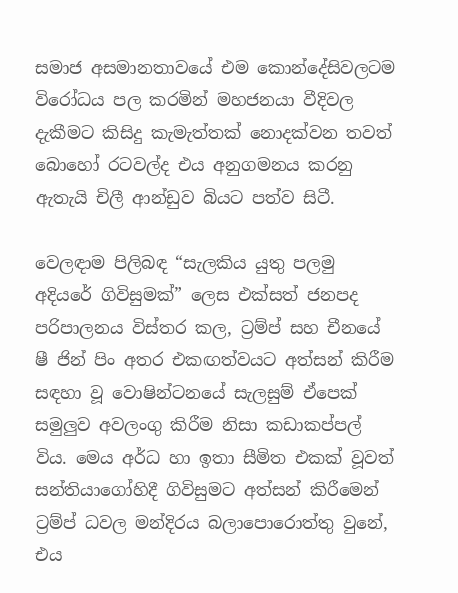සමාජ අසමානතාවයේ එම කොන්දේසිවලටම විරෝධය පල කරමින් මහජනයා වීදිවල දැකීමට කිසිදු කැමැත්තක් නොදක්වන තවත් බොහෝ රටවල්ද එය අනුගමනය කරනු ඇතැයි චිලී ආන්ඩුව බියට පත්ව සිටී.

වෙලඳාම පිලිබඳ “සැලකිය යුතු පලමු අදියරේ ගිවිසුමක්” ලෙස එක්සත් ජනපද පරිපාලනය විස්තර කල, ට්‍රම්ප් සහ චීනයේ ෂී ජින් පිං අතර එකඟත්වයට අත්සන් කිරීම සඳහා වූ වොෂින්ටනයේ සැලසුම් ඒපෙක් සමුලු‍ව අවලංගු කිරීම නිසා කඩාකප්පල් විය. මෙය අර්ධ හා ඉතා සීමිත එකක් වූවත් සන්තියාගෝහිදී ගිවිසුමට අත්සන් කිරීමෙන් ට්‍රම්ප් ධවල මන්දිරය බලාපොරොත්තු වුනේ, එය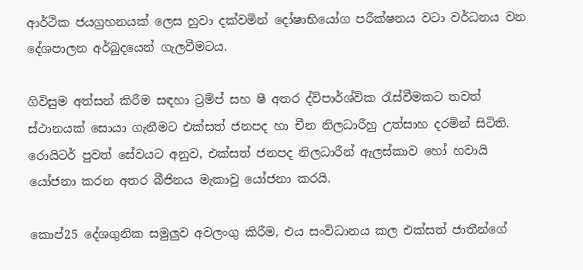ආර්ථික ජයග්‍රහනයක් ලෙස හුවා දක්වමින් දෝෂාභියෝග පරීක්ෂනය වටා වර්ධනය වන දේශපාලන අර්බුදයෙන් ගැලවීමටය.

ගිවිසුම අත්සන් කිරීම සඳහා ට්‍රම්ප් සහ ෂී අතර ද්විපාර්ශ්වික රැස්වීමකට තවත් ස්ථානයක් සොයා ගැනීමට එක්සත් ජනපද හා චීන නිලධාරීහු උත්සාහ දරමින් සිටිති. රොයිටර් පුවත් සේවයට අනුව, එක්සත් ජනපද නිලධාරීන් ඇලස්කාව හෝ හවායි යෝජනා කරන අතර බීජිනය මැකාවු යෝජනා කරයි.

කොප්25 දේශගුනික සමුලුව අවලංගු කිරීම, එය සංවිධානය කල එක්සත් ජාතීන්ගේ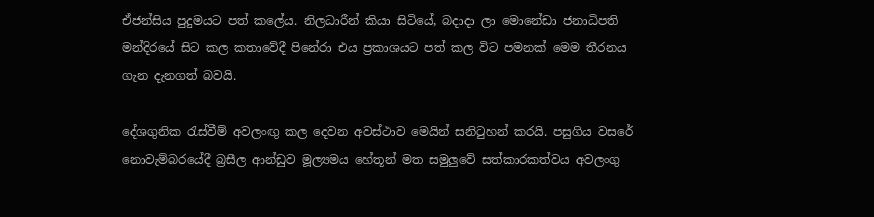ඒජන්සිය පුදුමයට පත් කලේය. නිලධාරීන් කියා සිටියේ, බදාදා ලා මොනේඩා ජනාධිපති මන්දිරයේ සිට කල කතාවේදී පිනේරා එය ප්‍රකාශයට පත් කල විට පමනක් මෙම තීරනය ගැන දැනගත් බවයි.

දේශගුනික රැස්වීම් අවලංඟු‍ කල දෙවන අවස්ථාව මෙයින් සනිටුහන් කරයි. පසුගිය වසරේ නොවැම්බරයේදී බ්‍රසීල ආන්ඩුව මූල්‍යමය හේතූන් මත සමුලුවේ සත්කාරකත්වය අවලංගු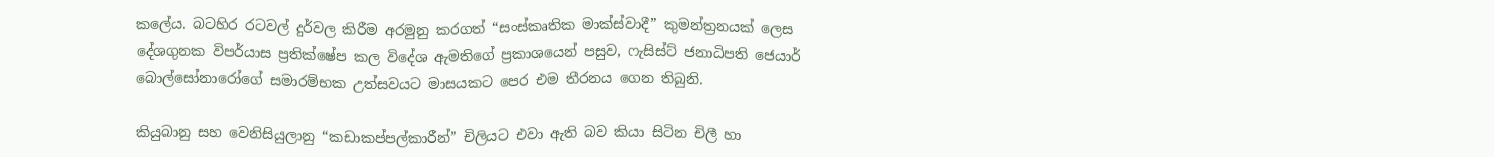කලේය. බටහිර රටවල් දුර්වල කිරීම අරමුනු කරගත් “සංස්කෘතික මාක්ස්වාදී” කුමන්ත්‍රනයක් ලෙස දේශගුනක විපර්යාස ප්‍රතික්ෂේප කල විදේශ ඇමතිගේ ප්‍රකාශයෙන් පසුව, ෆැසිස්ට් ජනාධිපති ජෙයාර් බොල්සෝනාරෝගේ සමාරම්භක උත්සවයට මාසයකට පෙර එම තීරනය ගෙන තිබුනි.

කියුබානු සහ වෙනිසියුලානු “කඩාකප්පල්කාරීන්” චිලියට එවා ඇති බව කියා සිටින චිලී හා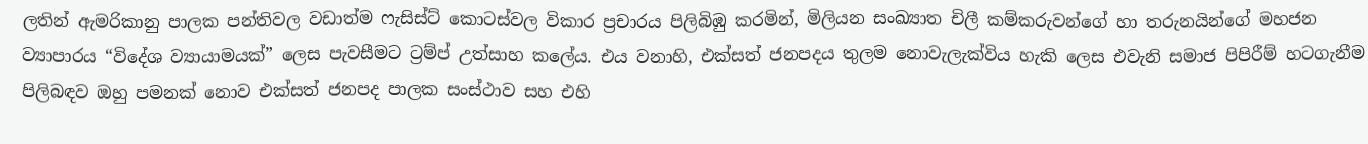ලතින් ඇමරිකානු පාලක පන්තිවල වඩාත්ම ෆැසිස්ට් කොටස්වල විකාර ප්‍රචාරය පිලිබිඹු කරමින්, මිලියන සංඛ්‍යාත චිලී කම්කරුවන්ගේ හා තරුනයින්ගේ මහජන ව්‍යාපාරය “විදේශ ව්‍යායාමයක්” ලෙස පැවසීමට ට්‍රම්ප් උත්සාහ කලේය. එය වනාහි, එක්සත් ජනපදය තුලම නොවැලැක්විය හැකි ලෙස එවැනි සමාජ පිපිරීම් හටගැනීම පිලිබඳව ඔහු පමනක් නොව එක්සත් ජනපද පාලක සංස්ථාව සහ එහි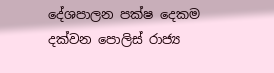දේශපාලන පක්ෂ දෙකම දක්වන පොලිස් රාජ්‍ය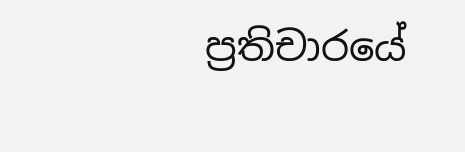ප්‍රතිචාරයේ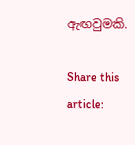ඇඟවුමකි.

Share this article: